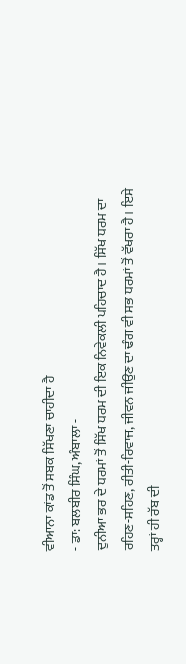ਵੀਆਨਾ ਕਾਂਡ ਤੋਂ ਸਬਕ ਸਿੱਖਣਾ ਚਾਹੀਦਾ ਹੈ
- ਡਾ: ਬਲਬੀਰ ਸਿੰਘ, ਅੰਬਾਲਾ -
ਦੁਨੀਆ ਭਰ ਦੇ ਧਰਮਾਂ ਤੋਂ ਸਿੱਖ ਧਰਮ ਦੀ ਇਕ ਨਿਵੇਕਲੀ ਪਹਿਚਾਦ ਹੈ। ਸਿੱਖ ਧਰਮ ਦਾ ਰਹਿਣ-ਸਹਿਣ, ਰੀਤੀ-ਰਿਵਾਜ, ਜੀਵਨ ਜੀਉਣ ਦਾ ਢੰਗ ਵੀ ਸਭ ਧਰਮਾਂ ਤੋਂ ਵੱਖਰਾ ਹੈ। ਇਸੇ ਤਰ੍ਹਾਂ ਹੀ ਰੱਬ ਦੀ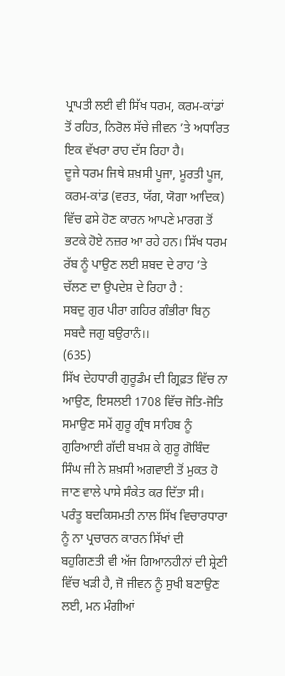ਪ੍ਰਾਪਤੀ ਲਈ ਵੀ ਸਿੱਖ ਧਰਮ, ਕਰਮ-ਕਾਂਡਾਂ ਤੋਂ ਰਹਿਤ, ਨਿਰੋਲ ਸੱਚੇ ਜੀਵਨ ’ਤੇ ਅਧਾਰਿਤ ਇਕ ਵੱਖਰਾ ਰਾਹ ਦੱਸ ਰਿਹਾ ਹੈ।
ਦੂਜੇ ਧਰਮ ਜਿਥੇ ਸ਼ਖ਼ਸੀ ਪੂਜਾ, ਮੂਰਤੀ ਪੂਜ, ਕਰਮ-ਕਾਂਡ (ਵਰਤ, ਯੱਗ, ਯੋਗਾ ਆਦਿਕ) ਵਿੱਚ ਫਸੇ ਹੋਣ ਕਾਰਨ ਆਪਣੇ ਮਾਰਗ ਤੋਂ ਭਟਕੇ ਹੋਏ ਨਜ਼ਰ ਆ ਰਹੇ ਹਨ। ਸਿੱਖ ਧਰਮ ਰੱਬ ਨੂੰ ਪਾਉਣ ਲਈ ਸ਼ਬਦ ਦੇ ਰਾਹ ’ਤੇ ਚੱਲਣ ਦਾ ਉਪਦੇਸ਼ ਦੇ ਰਿਹਾ ਹੈ :
ਸਬਦੁ ਗੁਰ ਪੀਰਾ ਗਹਿਰ ਗੰਭੀਰਾ ਬਿਨੁ ਸਬਦੈ ਜਗੁ ਬਉਰਾਨੰ।।
(635)
ਸਿੱਖ ਦੇਹਧਾਰੀ ਗੁਰੂਡੰਮ ਦੀ ਗ੍ਰਿਫ਼ਤ ਵਿੱਚ ਨਾ ਆਉਣ, ਇਸਲਈ 1708 ਵਿੱਚ ਜੋਤਿ-ਜੋਤਿ ਸਮਾਉਣ ਸਮੇਂ ਗੁਰੂ ਗ੍ਰੰਥ ਸਾਹਿਬ ਨੂੰ ਗੁਰਿਆਈ ਗੱਦੀ ਬਖਸ਼ ਕੇ ਗੁਰੂ ਗੋਬਿੰਦ ਸਿੰਘ ਜੀ ਨੇ ਸ਼ਖ਼ਸੀ ਅਗਵਾਈ ਤੋਂ ਮੁਕਤ ਹੋ ਜਾਣ ਵਾਲੇ ਪਾਸੇ ਸੰਕੇਤ ਕਰ ਦਿੱਤਾ ਸੀ।
ਪਰੰਤੂ ਬਦਕਿਸਮਤੀ ਨਾਲ ਸਿੱਖ ਵਿਚਾਰਧਾਰਾ ਨੂੰ ਨਾ ਪ੍ਰਚਾਰਨ ਕਾਰਨ ਸਿੱਖਾਂ ਦੀ ਬਹੁਗਿਣਤੀ ਵੀ ਅੱਜ ਗਿਆਨਹੀਨਾਂ ਦੀ ਸ਼੍ਰੇਣੀ ਵਿੱਚ ਖੜੀ ਹੈ, ਜੋ ਜੀਵਨ ਨੂੰ ਸੁਖੀ ਬਣਾਉਣ ਲਈ, ਮਨ ਮੰਗੀਆਂ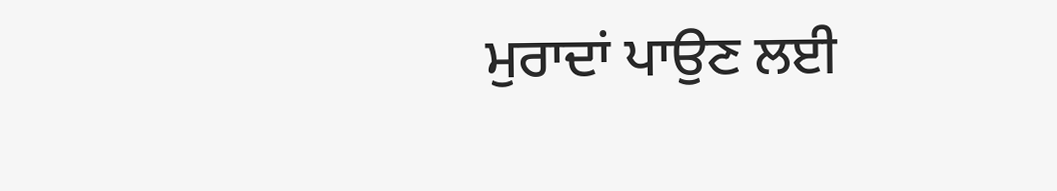ਮੁਰਾਦਾਂ ਪਾਉਣ ਲਈ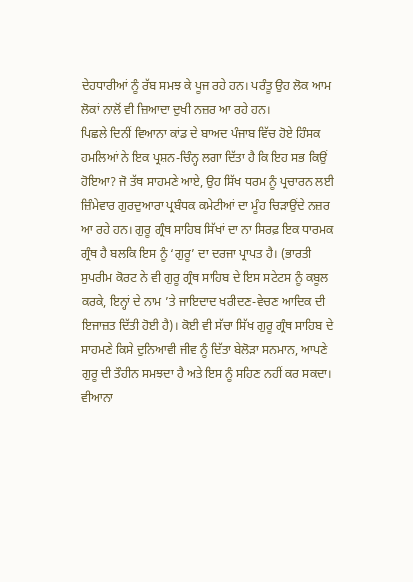ਦੇਹਧਾਰੀਆਂ ਨੂੰ ਰੱਬ ਸਮਝ ਕੇ ਪੂਜ ਰਹੇ ਹਨ। ਪਰੰਤੂ ਉਹ ਲੋਕ ਆਮ ਲੋਕਾਂ ਨਾਲੋਂ ਵੀ ਜ਼ਿਆਦਾ ਦੁਖੀ ਨਜ਼ਰ ਆ ਰਹੇ ਹਨ।
ਪਿਛਲੇ ਦਿਨੀਂ ਵਿਆਨਾ ਕਾਂਡ ਦੇ ਬਾਅਦ ਪੰਜਾਬ ਵਿੱਚ ਹੋਏ ਹਿੰਸਕ ਹਮਲਿਆਂ ਨੇ ਇਕ ਪ੍ਰਸ਼ਨ-ਚਿੰਨ੍ਹ ਲਗਾ ਦਿੱਤਾ ਹੈ ਕਿ ਇਹ ਸਭ ਕਿਉਂ ਹੋਇਆ? ਜੋ ਤੱਥ ਸਾਹਮਣੇ ਆਏ, ਉਹ ਸਿੱਖ ਧਰਮ ਨੂੰ ਪ੍ਰਚਾਰਨ ਲਈ ਜ਼ਿੰਮੇਵਾਰ ਗੁਰਦੁਆਰਾ ਪ੍ਰਬੰਧਕ ਕਮੇਟੀਆਂ ਦਾ ਮੂੰਹ ਚਿੜਾਉਂਦੇ ਨਜ਼ਰ ਆ ਰਹੇ ਹਨ। ਗੁਰੂ ਗ੍ਰੰਥ ਸਾਹਿਬ ਸਿੱਖਾਂ ਦਾ ਨਾ ਸਿਰਫ਼ ਇਕ ਧਾਰਮਕ ਗ੍ਰੰਥ ਹੈ ਬਲਕਿ ਇਸ ਨੂੰ ‘ਗੁਰੂ’ ਦਾ ਦਰਜਾ ਪ੍ਰਾਪਤ ਹੈ। (ਭਾਰਤੀ ਸੁਪਰੀਮ ਕੋਰਟ ਨੇ ਵੀ ਗੁਰੂ ਗ੍ਰੰਥ ਸਾਹਿਬ ਦੇ ਇਸ ਸਟੇਟਸ ਨੂੰ ਕਬੂਲ ਕਰਕੇ, ਇਨ੍ਹਾਂ ਦੇ ਨਾਮ ’ਤੇ ਜਾਇਦਾਦ ਖਰੀਦਣ-ਵੇਚਣ ਆਦਿਕ ਦੀ ਇਜਾਜ਼ਤ ਦਿੱਤੀ ਹੋਈ ਹੈ)। ਕੋਈ ਵੀ ਸੱਚਾ ਸਿੱਖ ਗੁਰੂ ਗ੍ਰੰਥ ਸਾਹਿਬ ਦੇ ਸਾਹਮਣੇ ਕਿਸੇ ਦੁਨਿਆਵੀ ਜੀਵ ਨੂੰ ਦਿੱਤਾ ਬੇਲੋੜਾ ਸਨਮਾਨ, ਆਪਣੇ ਗੁਰੂ ਦੀ ਤੌਹੀਨ ਸਮਝਦਾ ਹੈ ਅਤੇ ਇਸ ਨੂੰ ਸਹਿਣ ਨਹੀਂ ਕਰ ਸਕਦਾ। ਵੀਆਨਾ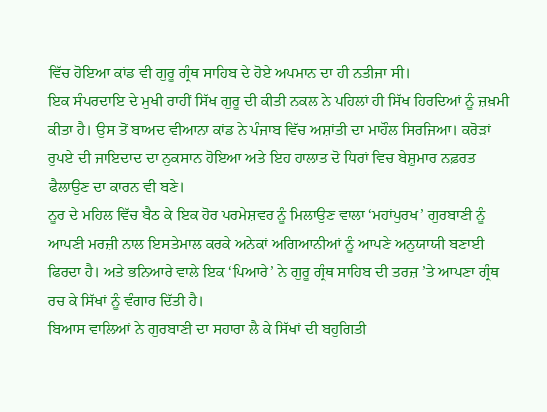ਵਿੱਚ ਹੋਇਆ ਕਾਂਡ ਵੀ ਗੁਰੂ ਗ੍ਰੰਥ ਸਾਹਿਬ ਦੇ ਹੋਏ ਅਪਮਾਨ ਦਾ ਹੀ ਨਤੀਜਾ ਸੀ।
ਇਕ ਸੰਪਰਦਾਇ ਦੇ ਮੁਖੀ ਰਾਹੀਂ ਸਿੱਖ ਗੁਰੂ ਦੀ ਕੀਤੀ ਨਕਲ ਨੇ ਪਹਿਲਾਂ ਹੀ ਸਿੱਖ ਹਿਰਦਿਆਂ ਨੂੰ ਜ਼ਖ਼ਮੀ ਕੀਤਾ ਹੈ। ਉਸ ਤੋਂ ਬਾਅਦ ਵੀਆਨਾ ਕਾਂਡ ਨੇ ਪੰਜਾਬ ਵਿੱਚ ਅਸ਼ਾਂਤੀ ਦਾ ਮਾਹੌਲ ਸਿਰਜਿਆ। ਕਰੋੜਾਂ ਰੁਪਏ ਦੀ ਜਾਇਦਾਦ ਦਾ ਨੁਕਸਾਨ ਹੋਇਆ ਅਤੇ ਇਹ ਹਾਲਾਤ ਦੋ ਧਿਰਾਂ ਵਿਚ ਬੇਸ਼ੁਮਾਰ ਨਫ਼ਰਤ ਫੈਲਾਉਣ ਦਾ ਕਾਰਨ ਵੀ ਬਣੇ।
ਨੂਰ ਦੇ ਮਹਿਲ ਵਿੱਚ ਬੈਠ ਕੇ ਇਕ ਹੋਰ ਪਰਮੇਸ਼ਵਰ ਨੂੰ ਮਿਲਾਉਣ ਵਾਲਾ ‘ਮਹਾਂਪੁਰਖ’ ਗੁਰਬਾਣੀ ਨੂੰ ਆਪਣੀ ਮਰਜ਼ੀ ਨਾਲ ਇਸਤੇਮਾਲ ਕਰਕੇ ਅਨੇਕਾਂ ਅਗਿਆਨੀਆਂ ਨੂੰ ਆਪਣੇ ਅਨੁਯਾਯੀ ਬਣਾਈ ਫਿਰਦਾ ਹੈ। ਅਤੇ ਭਨਿਆਰੇ ਵਾਲੇ ਇਕ ‘ਪਿਆਰੇ’ ਨੇ ਗੁਰੂ ਗ੍ਰੰਥ ਸਾਹਿਬ ਦੀ ਤਰਜ਼ ’ਤੇ ਆਪਣਾ ਗ੍ਰੰਥ ਰਚ ਕੇ ਸਿੱਖਾਂ ਨੂੰ ਵੰਗਾਰ ਦਿੱਤੀ ਹੈ।
ਬਿਆਸ ਵਾਲਿਆਂ ਨੇ ਗੁਰਬਾਣੀ ਦਾ ਸਹਾਰਾ ਲੈ ਕੇ ਸਿੱਖਾਂ ਦੀ ਬਹੁਗਿਤੀ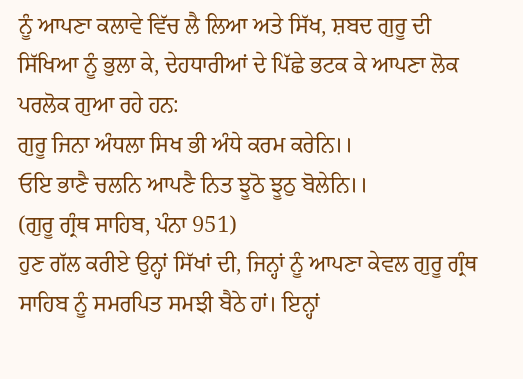ਨੂੰ ਆਪਣਾ ਕਲਾਵੇ ਵਿੱਚ ਲੈ ਲਿਆ ਅਤੇ ਸਿੱਖ, ਸ਼ਬਦ ਗੁਰੂ ਦੀ ਸਿੱਖਿਆ ਨੂੰ ਭੁਲਾ ਕੇ, ਦੇਹਧਾਰੀਆਂ ਦੇ ਪਿੱਛੇ ਭਟਕ ਕੇ ਆਪਣਾ ਲੋਕ ਪਰਲੋਕ ਗੁਆ ਰਹੇ ਹਨ:
ਗੁਰੂ ਜਿਨਾ ਅੰਧਲਾ ਸਿਖ ਭੀ ਅੰਧੇ ਕਰਮ ਕਰੇਨਿ।।
ਓਇ ਭਾਣੈ ਚਲਨਿ ਆਪਣੈ ਨਿਤ ਝੂਠੋ ਝੂਠੁ ਬੋਲੇਨਿ।।
(ਗੁਰੂ ਗ੍ਰੰਥ ਸਾਹਿਬ, ਪੰਨਾ 951)
ਹੁਣ ਗੱਲ ਕਰੀਏ ਉਨ੍ਹਾਂ ਸਿੱਖਾਂ ਦੀ, ਜਿਨ੍ਹਾਂ ਨੂੰ ਆਪਣਾ ਕੇਵਲ ਗੁਰੂ ਗ੍ਰੰਥ ਸਾਹਿਬ ਨੂੰ ਸਮਰਪਿਤ ਸਮਝੀ ਬੈਠੇ ਹਾਂ। ਇਨ੍ਹਾਂ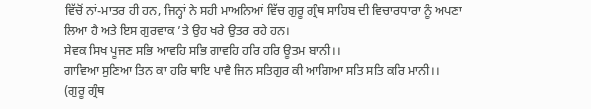ਵਿੱਚੋਂ ਨਾਂ-ਮਾਤਰ ਹੀ ਹਨ, ਜਿਨ੍ਹਾਂ ਨੇ ਸਹੀ ਮਾਅਨਿਆਂ ਵਿੱਚ ਗੁਰੂ ਗ੍ਰੰਥ ਸਾਹਿਬ ਦੀ ਵਿਚਾਰਧਾਰਾ ਨੂੰ ਅਪਣਾ ਲਿਆ ਹੈ ਅਤੇ ਇਸ ਗੁਰਵਾਕ ’ਤੇ ਉਹ ਖਰੇ ਉਤਰ ਰਹੇ ਹਨ।
ਸੇਵਕ ਸਿਖ ਪੂਜਣ ਸਭਿ ਆਵਹਿ ਸਭਿ ਗਾਵਹਿ ਹਰਿ ਹਰਿ ਊਤਮ ਬਾਨੀ।।
ਗਾਵਿਆ ਸੁਣਿਆ ਤਿਨ ਕਾ ਹਰਿ ਥਾਇ ਪਾਵੈ ਜਿਨ ਸਤਿਗੁਰ ਕੀ ਆਗਿਆ ਸਤਿ ਸਤਿ ਕਰਿ ਮਾਨੀ।।
(ਗੁਰੂ ਗ੍ਰੰਥ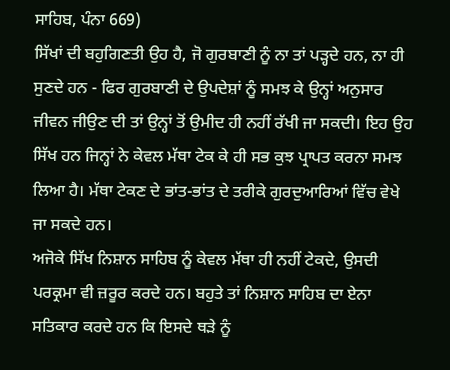ਸਾਹਿਬ, ਪੰਨਾ 669)
ਸਿੱਖਾਂ ਦੀ ਬਹੁਗਿਣਤੀ ਉਹ ਹੈ, ਜੋ ਗੁਰਬਾਣੀ ਨੂੰ ਨਾ ਤਾਂ ਪੜ੍ਹਦੇ ਹਨ, ਨਾ ਹੀ ਸੁਣਦੇ ਹਨ - ਫਿਰ ਗੁਰਬਾਣੀ ਦੇ ਉਪਦੇਸ਼ਾਂ ਨੂੰ ਸਮਝ ਕੇ ਉਨ੍ਹਾਂ ਅਨੁਸਾਰ ਜੀਵਨ ਜੀਉਣ ਦੀ ਤਾਂ ਉਨ੍ਹਾਂ ਤੋਂ ਉਮੀਦ ਹੀ ਨਹੀਂ ਰੱਖੀ ਜਾ ਸਕਦੀ। ਇਹ ਉਹ ਸਿੱਖ ਹਨ ਜਿਨ੍ਹਾਂ ਨੇ ਕੇਵਲ ਮੱਥਾ ਟੇਕ ਕੇ ਹੀ ਸਭ ਕੁਝ ਪ੍ਰਾਪਤ ਕਰਨਾ ਸਮਝ ਲਿਆ ਹੈ। ਮੱਥਾ ਟੇਕਣ ਦੇ ਭਾਂਤ-ਭਾਂਤ ਦੇ ਤਰੀਕੇ ਗੁਰਦੁਆਰਿਆਂ ਵਿੱਚ ਵੇਖੇ ਜਾ ਸਕਦੇ ਹਨ।
ਅਜੋਕੇ ਸਿੱਖ ਨਿਸ਼ਾਨ ਸਾਹਿਬ ਨੂੰ ਕੇਵਲ ਮੱਥਾ ਹੀ ਨਹੀਂ ਟੇਕਦੇ, ਉਸਦੀ ਪਰਕ੍ਰਮਾ ਵੀ ਜ਼ਰੂਰ ਕਰਦੇ ਹਨ। ਬਹੁਤੇ ਤਾਂ ਨਿਸ਼ਾਨ ਸਾਹਿਬ ਦਾ ਏਨਾ ਸਤਿਕਾਰ ਕਰਦੇ ਹਨ ਕਿ ਇਸਦੇ ਥੜੇ ਨੂੰ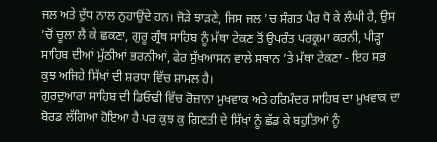ਜਲ ਅਤੇ ਦੁੱਧ ਨਾਲ ਨੁਹਾਉਂਦੇ ਹਨ। ਜੋੜੇ ਝਾੜਣੇ, ਜਿਸ ਜਲ ’ਚ ਸੰਗਤ ਪੈਰ ਧੋ ਕੇ ਲੰਘੀ ਹੈ, ਉਸ ’ਚੋਂ ਚੂਲਾ ਲੈ ਕੇ ਛਕਣਾ, ਗੁਰੂ ਗ੍ਰੰਥ ਸਾਹਿਬ ਨੂੰ ਮੱਥਾ ਟੇਕਣ ਤੋਂ ਉਪਰੰਤ ਪਰਕ੍ਰਮਾ ਕਰਨੀ, ਪੀੜ੍ਹਾ ਸਾਹਿਬ ਦੀਆਂ ਮੁੱਠੀਆਂ ਭਰਨੀਆਂ, ਫੇਰ ਸੁੱਖਆਸਨ ਵਾਲੇ ਸਥਾਨ ’ਤੇ ਮੱਥਾ ਟੇਕਣਾ - ਇਹ ਸਭ ਕੁਝ ਅਜਿਹੇ ਸਿੱਖਾਂ ਦੀ ਸ਼ਰਧਾ ਵਿੱਚ ਸ਼ਾਮਲ ਹੈ।
ਗੁਰਦੁਆਰਾ ਸਾਹਿਬ ਦੀ ਡਿਓਢੀ ਵਿੱਚ ਰੋਜ਼ਾਨਾ ਮੁਖਵਾਕ ਅਤੇ ਹਰਿਮੰਦਰ ਸਾਹਿਬ ਦਾ ਮੁਖਵਾਕ ਦਾ ਬੋਰਡ ਲੱਗਿਆ ਹੋਇਆ ਹੈ ਪਰ ਕੁਝ ਕੁ ਗਿਣਤੀ ਦੇ ਸਿੱਖਾਂ ਨੂੰ ਛੱਡ ਕੇ ਬਹੁਤਿਆਂ ਨੂੰ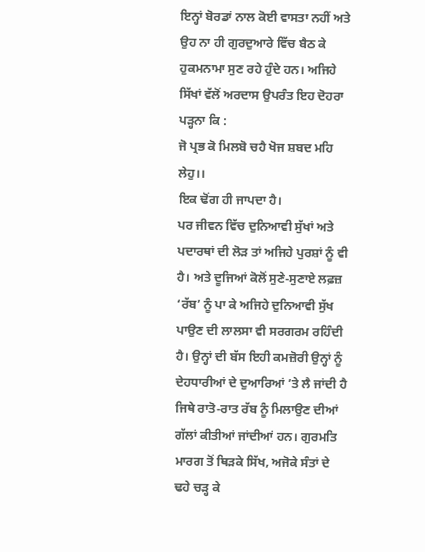ਇਨ੍ਹਾਂ ਬੋਰਡਾਂ ਨਾਲ ਕੋਈ ਵਾਸਤਾ ਨਹੀਂ ਅਤੇ ਉਹ ਨਾ ਹੀ ਗੁਰਦੁਆਰੇ ਵਿੱਚ ਬੈਠ ਕੇ ਹੁਕਮਨਾਮਾ ਸੁਣ ਰਹੇ ਹੁੰਦੇ ਹਨ। ਅਜਿਹੇ ਸਿੱਖਾਂ ਵੱਲੋਂ ਅਰਦਾਸ ਉਪਰੰਤ ਇਹ ਦੋਹਰਾ ਪੜ੍ਹਨਾ ਕਿ :
ਜੋ ਪ੍ਰਭ ਕੋ ਮਿਲਬੋ ਚਹੈ ਖੋਜ ਸ਼ਬਦ ਮਹਿ ਲੇਹੁ।।
ਇਕ ਢੋਂਗ ਹੀ ਜਾਪਦਾ ਹੈ।
ਪਰ ਜੀਵਨ ਵਿੱਚ ਦੁਨਿਆਵੀ ਸੁੱਖਾਂ ਅਤੇ ਪਦਾਰਥਾਂ ਦੀ ਲੋੜ ਤਾਂ ਅਜਿਹੇ ਪੁਰਸ਼ਾਂ ਨੂੰ ਵੀ ਹੈ। ਅਤੇ ਦੂਜਿਆਂ ਕੋਲੋਂ ਸੁਣੇ-ਸੁਣਾਏ ਲਫ਼ਜ਼ ‘ਰੱਬ’ ਨੂੰ ਪਾ ਕੇ ਅਜਿਹੇ ਦੁਨਿਆਵੀ ਸੁੱਖ ਪਾਉਣ ਦੀ ਲਾਲਸਾ ਵੀ ਸਰਗਰਮ ਰਹਿੰਦੀ ਹੈ। ਉਨ੍ਹਾਂ ਦੀ ਬੱਸ ਇਹੀ ਕਮਜ਼ੋਰੀ ਉਨ੍ਹਾਂ ਨੂੰ ਦੇਹਧਾਰੀਆਂ ਦੇ ਦੁਆਰਿਆਂ ’ਤੇ ਲੈ ਜਾਂਦੀ ਹੈ ਜਿਥੇ ਰਾਤੋ-ਰਾਤ ਰੱਬ ਨੂੰ ਮਿਲਾਉਣ ਦੀਆਂ ਗੱਲਾਂ ਕੀਤੀਆਂ ਜਾਂਦੀਆਂ ਹਨ। ਗੁਰਮਤਿ ਮਾਰਗ ਤੋਂ ਥਿੜਕੇ ਸਿੱਖ, ਅਜੋਕੇ ਸੰਤਾਂ ਦੇ ਢਹੇ ਚੜ੍ਹ ਕੇ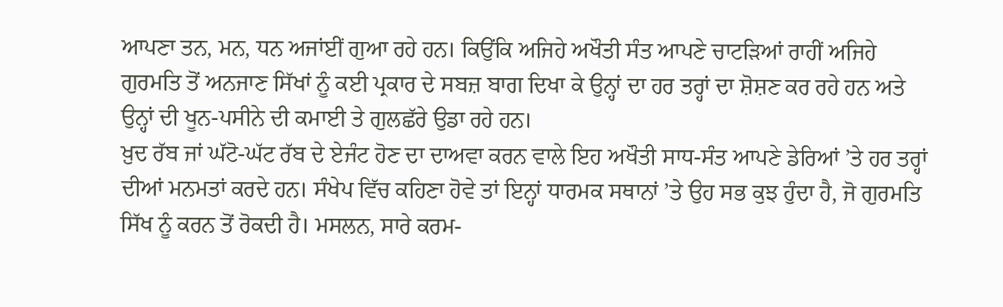ਆਪਣਾ ਤਨ, ਮਨ, ਧਨ ਅਜਾਂਈਂ ਗੁਆ ਰਹੇ ਹਨ। ਕਿਉਂਕਿ ਅਜਿਹੇ ਅਖੌਤੀ ਸੰਤ ਆਪਣੇ ਚਾਟੜਿਆਂ ਰਾਹੀਂ ਅਜਿਹੇ ਗੁਰਮਤਿ ਤੋਂ ਅਨਜਾਣ ਸਿੱਖਾਂ ਨੂੰ ਕਈ ਪ੍ਰਕਾਰ ਦੇ ਸਬਜ਼ ਬਾਗ ਦਿਖਾ ਕੇ ਉਨ੍ਹਾਂ ਦਾ ਹਰ ਤਰ੍ਹਾਂ ਦਾ ਸ਼ੋਸ਼ਣ ਕਰ ਰਹੇ ਹਨ ਅਤੇ ਉਨ੍ਹਾਂ ਦੀ ਖੂਨ-ਪਸੀਨੇ ਦੀ ਕਮਾਈ ਤੇ ਗੁਲਛੱਰੇ ਉਡਾ ਰਹੇ ਹਨ।
ਖ਼ੁਦ ਰੱਬ ਜਾਂ ਘੱਟੋ-ਘੱਟ ਰੱਬ ਦੇ ਏਜੰਟ ਹੋਣ ਦਾ ਦਾਅਵਾ ਕਰਨ ਵਾਲੇ ਇਹ ਅਖੌਤੀ ਸਾਧ-ਸੰਤ ਆਪਣੇ ਡੇਰਿਆਂ ’ਤੇ ਹਰ ਤਰ੍ਹਾਂ ਦੀਆਂ ਮਨਮਤਾਂ ਕਰਦੇ ਹਨ। ਸੰਖੇਪ ਵਿੱਚ ਕਹਿਣਾ ਹੋਵੇ ਤਾਂ ਇਨ੍ਹਾਂ ਧਾਰਮਕ ਸਥਾਨਾਂ ’ਤੇ ਉਹ ਸਭ ਕੁਝ ਹੁੰਦਾ ਹੈ, ਜੋ ਗੁਰਮਤਿ ਸਿੱਖ ਨੂੰ ਕਰਨ ਤੋਂ ਰੋਕਦੀ ਹੈ। ਮਸਲਨ, ਸਾਰੇ ਕਰਮ-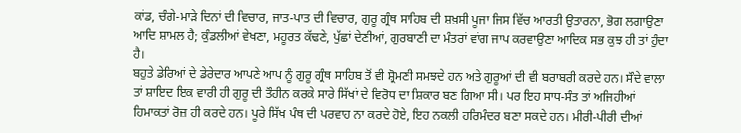ਕਾਂਡ, ਚੰਗੇ-ਮਾੜੇ ਦਿਨਾਂ ਦੀ ਵਿਚਾਰ, ਜਾਤ-ਪਾਤ ਦੀ ਵਿਚਾਰ, ਗੁਰੂ ਗ੍ਰੰਥ ਸਾਹਿਬ ਦੀ ਸ਼ਖ਼ਸੀ ਪੂਜਾ ਜਿਸ ਵਿੱਚ ਆਰਤੀ ਉਤਾਰਨਾ, ਭੋਗ ਲਗਾਉਣਾ ਆਦਿ ਸ਼ਾਮਲ ਹੈ; ਕੁੰਡਲੀਆਂ ਵੇਖਣਾ, ਮਹੂਰਤ ਕੱਢਣੇ, ਪੁੱਛਾਂ ਦੇਣੀਆਂ, ਗੁਰਬਾਣੀ ਦਾ ਮੰਤਰਾਂ ਵਾਂਗ ਜਾਪ ਕਰਵਾਉਣਾ ਆਦਿਕ ਸਭ ਕੁਝ ਹੀ ਤਾਂ ਹੁੰਦਾ ਹੈ।
ਬਹੁਤੇ ਡੇਰਿਆਂ ਦੇ ਡੇਰੇਦਾਰ ਆਪਣੇ ਆਪ ਨੂੰ ਗੁਰੂ ਗ੍ਰੰਥ ਸਾਹਿਬ ਤੋਂ ਵੀ ਸ਼੍ਰੋਮਣੀ ਸਮਝਦੇ ਹਨ ਅਤੇ ਗੁਰੂਆਂ ਦੀ ਵੀ ਬਰਾਬਰੀ ਕਰਦੇ ਹਨ। ਸੌਦੇ ਵਾਲਾ ਤਾਂ ਸ਼ਾਇਦ ਇਕ ਵਾਰੀ ਹੀ ਗੁਰੂ ਦੀ ਤੌਹੀਨ ਕਰਕੇ ਸਾਰੇ ਸਿੱਖਾਂ ਦੇ ਵਿਰੋਧ ਦਾ ਸ਼ਿਕਾਰ ਬਣ ਗਿਆ ਸੀ। ਪਰ ਇਹ ਸਾਧ-ਸੰਤ ਤਾਂ ਅਜਿਹੀਆਂ ਹਿਮਾਕਤਾਂ ਰੋਜ਼ ਹੀ ਕਰਦੇ ਹਨ। ਪੂਰੇ ਸਿੱਖ ਪੰਥ ਦੀ ਪਰਵਾਹ ਨਾ ਕਰਦੇ ਹੋਏ, ਇਹ ਨਕਲੀ ਹਰਿਮੰਦਰ ਬਣਾ ਸਕਦੇ ਹਨ। ਮੀਰੀ-ਪੀਰੀ ਦੀਆਂ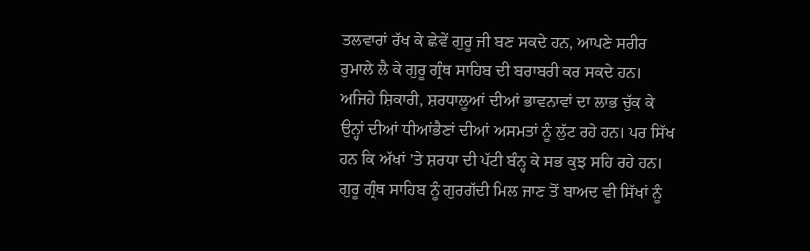ਤਲਵਾਰਾਂ ਰੱਖ ਕੇ ਛੇਵੇਂ ਗੁਰੂ ਜੀ ਬਣ ਸਕਦੇ ਹਨ, ਆਪਣੇ ਸਰੀਰ ਰੁਮਾਲੇ ਲੈ ਕੇ ਗੁਰੂ ਗ੍ਰੰਥ ਸਾਹਿਬ ਦੀ ਬਰਾਬਰੀ ਕਰ ਸਕਦੇ ਹਨ। ਅਜਿਹੇ ਸ਼ਿਕਾਰੀ, ਸ਼ਰਧਾਲੂਆਂ ਦੀਆਂ ਭਾਵਨਾਵਾਂ ਦਾ ਲਾਭ ਚੁੱਕ ਕੇ ਉਨ੍ਹਾਂ ਦੀਆਂ ਧੀਆਂਭੈਣਾਂ ਦੀਆਂ ਅਸਮਤਾਂ ਨੂੰ ਲੁੱਟ ਰਹੇ ਹਨ। ਪਰ ਸਿੱਖ ਹਨ ਕਿ ਅੱਖਾਂ ’ਤੇ ਸ਼ਰਧਾ ਦੀ ਪੱਟੀ ਬੰਨ੍ਹ ਕੇ ਸਭ ਕੁਝ ਸਹਿ ਰਹੇ ਹਨ।
ਗੁਰੂ ਗ੍ਰੰਥ ਸਾਹਿਬ ਨੂੰ ਗੁਰਗੱਦੀ ਮਿਲ ਜਾਣ ਤੋਂ ਬਾਅਦ ਵੀ ਸਿੱਖਾਂ ਨੂੰ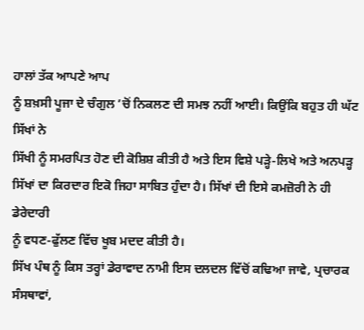ਹਾਲਾਂ ਤੱਕ ਆਪਣੇ ਆਪ
ਨੂੰ ਸ਼ਖ਼ਸੀ ਪੂਜਾ ਦੇ ਚੰਗੁਲ ’ਚੋਂ ਨਿਕਲਣ ਦੀ ਸਮਝ ਨਹੀਂ ਆਈ। ਕਿਉਂਕਿ ਬਹੁਤ ਹੀ ਘੱਟ ਸਿੱਖਾਂ ਨੇ
ਸਿੱਖੀ ਨੂੰ ਸਮਰਪਿਤ ਹੋਣ ਦੀ ਕੋਸ਼ਿਸ਼ ਕੀਤੀ ਹੈ ਅਤੇ ਇਸ ਵਿਸ਼ੇ ਪੜ੍ਹੇ-ਲਿਖੇ ਅਤੇ ਅਨਪੜ੍ਹ
ਸਿੱਖਾਂ ਦਾ ਕਿਰਦਾਰ ਇਕੋ ਜਿਹਾ ਸਾਬਿਤ ਹੁੰਦਾ ਹੈ। ਸਿੱਖਾਂ ਦੀ ਇਸੇ ਕਮਜ਼ੋਰੀ ਨੇ ਹੀ ਡੇਰੇਦਾਰੀ
ਨੂੰ ਵਧਣ-ਫੁੱਲਣ ਵਿੱਚ ਖੂਬ ਮਦਦ ਕੀਤੀ ਹੈ।
ਸਿੱਖ ਪੰਥ ਨੂੰ ਕਿਸ ਤਰ੍ਹਾਂ ਡੇਰਾਵਾਦ ਨਾਮੀ ਇਸ ਦਲਦਲ ਵਿੱਚੋਂ ਕਢਿਆ ਜਾਵੇ, ਪ੍ਰਚਾਰਕ ਸੰਸਥਾਵਾਂ,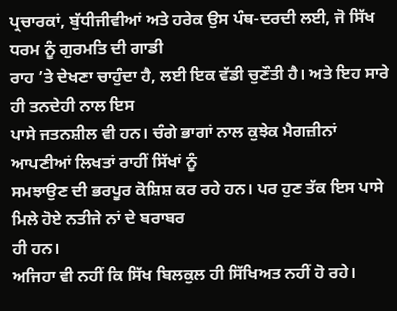ਪ੍ਰਚਾਰਕਾਂ, ਬੁੱਧੀਜੀਵੀਆਂ ਅਤੇ ਹਰੇਕ ਉਸ ਪੰਥ-ਦਰਦੀ ਲਈ, ਜੋ ਸਿੱਖ ਧਰਮ ਨੂੰ ਗੁਰਮਤਿ ਦੀ ਗਾਡੀ
ਰਾਹ ’ਤੇ ਦੇਖਣਾ ਚਾਹੁੰਦਾ ਹੈ, ਲਈ ਇਕ ਵੱਡੀ ਚੁਣੌਤੀ ਹੈ। ਅਤੇ ਇਹ ਸਾਰੇ ਹੀ ਤਨਦੇਹੀ ਨਾਲ ਇਸ
ਪਾਸੇ ਜਤਨਸ਼ੀਲ ਵੀ ਹਨ। ਚੰਗੇ ਭਾਗਾਂ ਨਾਲ ਕੁਝੇਕ ਮੈਗਜ਼ੀਨਾਂ ਆਪਣੀਆਂ ਲਿਖਤਾਂ ਰਾਹੀਂ ਸਿੱਖਾਂ ਨੂੰ
ਸਮਝਾਉਣ ਦੀ ਭਰਪੂਰ ਕੋਸ਼ਿਸ਼ ਕਰ ਰਹੇ ਹਨ। ਪਰ ਹੁਣ ਤੱਕ ਇਸ ਪਾਸੇ ਮਿਲੇ ਹੋਏ ਨਤੀਜੇ ਨਾਂ ਦੇ ਬਰਾਬਰ
ਹੀ ਹਨ।
ਅਜਿਹਾ ਵੀ ਨਹੀਂ ਕਿ ਸਿੱਖ ਬਿਲਕੁਲ ਹੀ ਸਿੱਖਿਅਤ ਨਹੀਂ ਹੋ ਰਹੇ।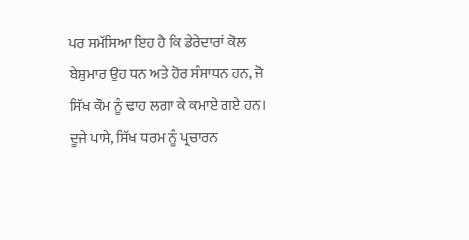ਪਰ ਸਮੱਸਿਆ ਇਹ ਹੈ ਕਿ ਡੇਰੇਦਾਰਾਂ ਕੋਲ ਬੇਸ਼ੁਮਾਰ ਉਹ ਧਨ ਅਤੇ ਹੋਰ ਸੰਸਾਧਨ ਹਨ, ਜੋ ਸਿੱਖ ਕੌਮ ਨੂੰ ਢਾਹ ਲਗਾ ਕੇ ਕਮਾਏ ਗਏ ਹਨ। ਦੂਜੇ ਪਾਸੇ, ਸਿੱਖ ਧਰਮ ਨੂੰ ਪ੍ਰਚਾਰਨ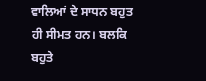ਵਾਲਿਆਂ ਦੇ ਸਾਧਨ ਬਹੁਤ ਹੀ ਸੀਮਤ ਹਨ। ਬਲਕਿ ਬਹੁਤੇ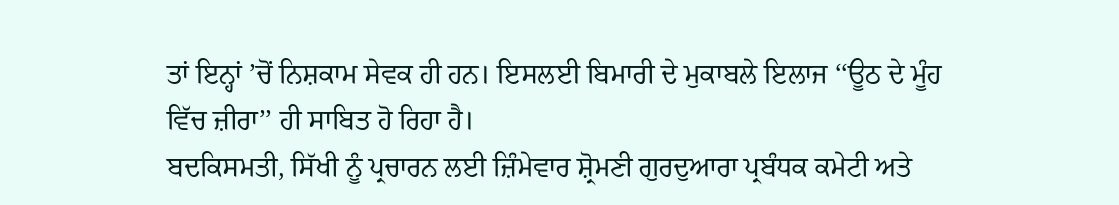ਤਾਂ ਇਨ੍ਹਾਂ ’ਚੋਂ ਨਿਸ਼ਕਾਮ ਸੇਵਕ ਹੀ ਹਨ। ਇਸਲਈ ਬਿਮਾਰੀ ਦੇ ਮੁਕਾਬਲੇ ਇਲਾਜ ‘‘ਊਠ ਦੇ ਮੂੰਹ ਵਿੱਚ ਜ਼ੀਰਾ’’ ਹੀ ਸਾਬਿਤ ਹੋ ਰਿਹਾ ਹੈ।
ਬਦਕਿਸਮਤੀ, ਸਿੱਖੀ ਨੂੰ ਪ੍ਰਚਾਰਨ ਲਈ ਜ਼ਿੰਮੇਵਾਰ ਸ਼੍ਰੋਮਣੀ ਗੁਰਦੁਆਰਾ ਪ੍ਰਬੰਧਕ ਕਮੇਟੀ ਅਤੇ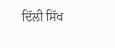ਦਿੱਲੀ ਸਿੱਖ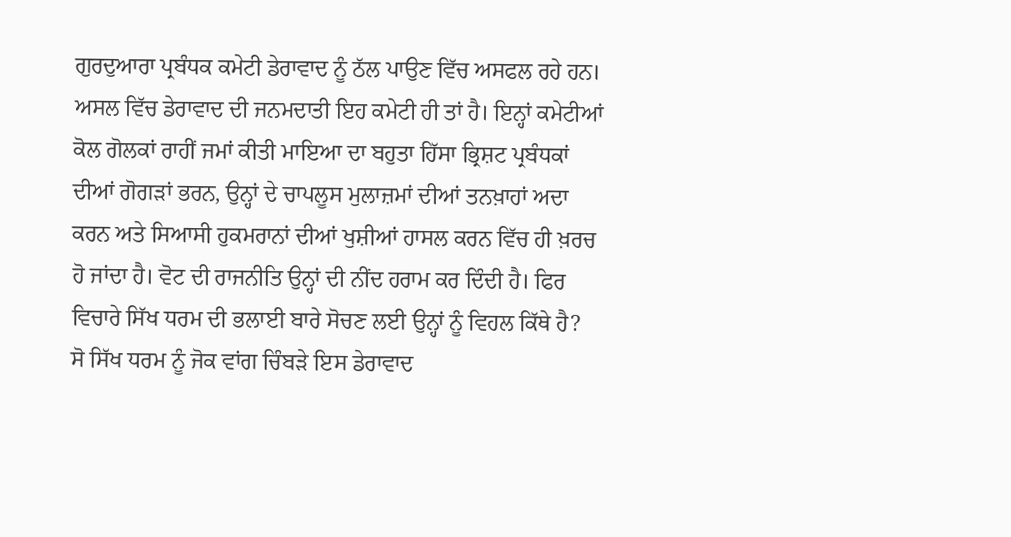ਗੁਰਦੁਆਰਾ ਪ੍ਰਬੰਧਕ ਕਮੇਟੀ ਡੇਰਾਵਾਦ ਨੂੰ ਠੱਲ ਪਾਉਣ ਵਿੱਚ ਅਸਫਲ ਰਹੇ ਹਨ। ਅਸਲ ਵਿੱਚ ਡੇਰਾਵਾਦ ਦੀ ਜਨਮਦਾਤੀ ਇਹ ਕਮੇਟੀ ਹੀ ਤਾਂ ਹੈ। ਇਨ੍ਹਾਂ ਕਮੇਟੀਆਂ ਕੋਲ ਗੋਲਕਾਂ ਰਾਹੀਂ ਜਮਾਂ ਕੀਤੀ ਮਾਇਆ ਦਾ ਬਹੁਤਾ ਹਿੱਸਾ ਭ੍ਰਿਸ਼ਟ ਪ੍ਰਬੰਧਕਾਂ ਦੀਆਂ ਗੋਗੜਾਂ ਭਰਨ, ਉਨ੍ਹਾਂ ਦੇ ਚਾਪਲੂਸ ਮੁਲਾਜ਼ਮਾਂ ਦੀਆਂ ਤਨਖ਼ਾਹਾਂ ਅਦਾ ਕਰਨ ਅਤੇ ਸਿਆਸੀ ਹੁਕਮਰਾਨਾਂ ਦੀਆਂ ਖੁਸ਼ੀਆਂ ਹਾਸਲ ਕਰਨ ਵਿੱਚ ਹੀ ਖ਼ਰਚ ਹੋ ਜਾਂਦਾ ਹੈ। ਵੋਟ ਦੀ ਰਾਜਨੀਤਿ ਉਨ੍ਹਾਂ ਦੀ ਨੀਂਦ ਹਰਾਮ ਕਰ ਦਿੰਦੀ ਹੈ। ਫਿਰ ਵਿਚਾਰੇ ਸਿੱਖ ਧਰਮ ਦੀ ਭਲਾਈ ਬਾਰੇ ਸੋਚਣ ਲਈ ਉਨ੍ਹਾਂ ਨੂੰ ਵਿਹਲ ਕਿੱਥੇ ਹੈ?
ਸੋ ਸਿੱਖ ਧਰਮ ਨੂੰ ਜੋਕ ਵਾਂਗ ਚਿੰਬੜੇ ਇਸ ਡੇਰਾਵਾਦ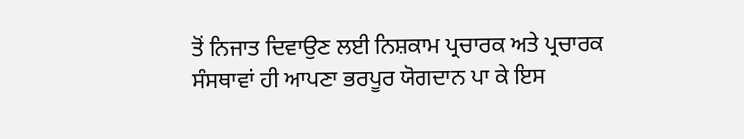ਤੋਂ ਨਿਜਾਤ ਦਿਵਾਉਣ ਲਈ ਨਿਸ਼ਕਾਮ ਪ੍ਰਚਾਰਕ ਅਤੇ ਪ੍ਰਚਾਰਕ ਸੰਸਥਾਵਾਂ ਹੀ ਆਪਣਾ ਭਰਪੂਰ ਯੋਗਦਾਨ ਪਾ ਕੇ ਇਸ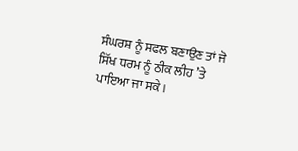ਸੰਘਰਸ਼ ਨੂੰ ਸਫਲ ਬਣਾਉਣ ਤਾਂ ਜੋ ਸਿੱਖ ਧਰਮ ਨੂੰ ਠੀਕ ਲੀਹ ’ਤੇ ਪਾਇਆ ਜਾ ਸਕੇ।